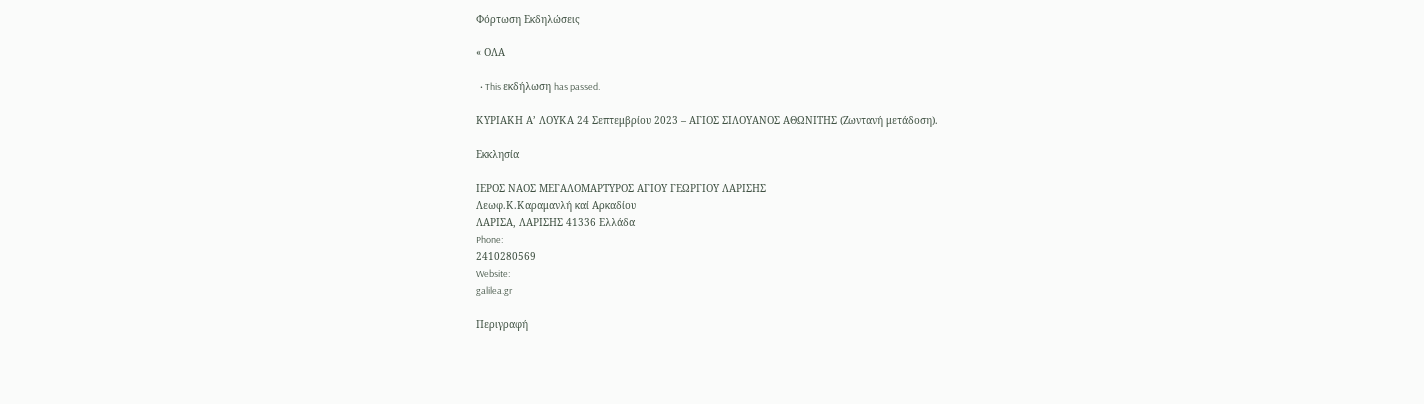Φόρτωση Εκδηλώσεις

« ΟΛΑ

  • This εκδήλωση has passed.

ΚΥΡΙΑΚΗ Α’ ΛΟΥΚΑ 24 Σεπτεμβρίου 2023 – ΑΓΙΟΣ ΣΙΛΟΥΑΝΟΣ ΑΘΩΝΙΤΗΣ (Ζωντανή μετάδοση).

Εκκλησία

ΙΕΡΟΣ ΝΑΟΣ ΜΕΓΑΛΟΜΑΡΤΥΡΟΣ ΑΓΙΟΥ ΓΕΩΡΓΙΟΥ ΛΑΡΙΣΗΣ
Λεωφ.Κ.Καραμανλή καί Αρκαδίου
ΛΑΡΙΣΑ, ΛΑΡΙΣΗΣ 41336 Ελλάδα
Phone:
2410280569
Website:
galilea.gr

Περιγραφή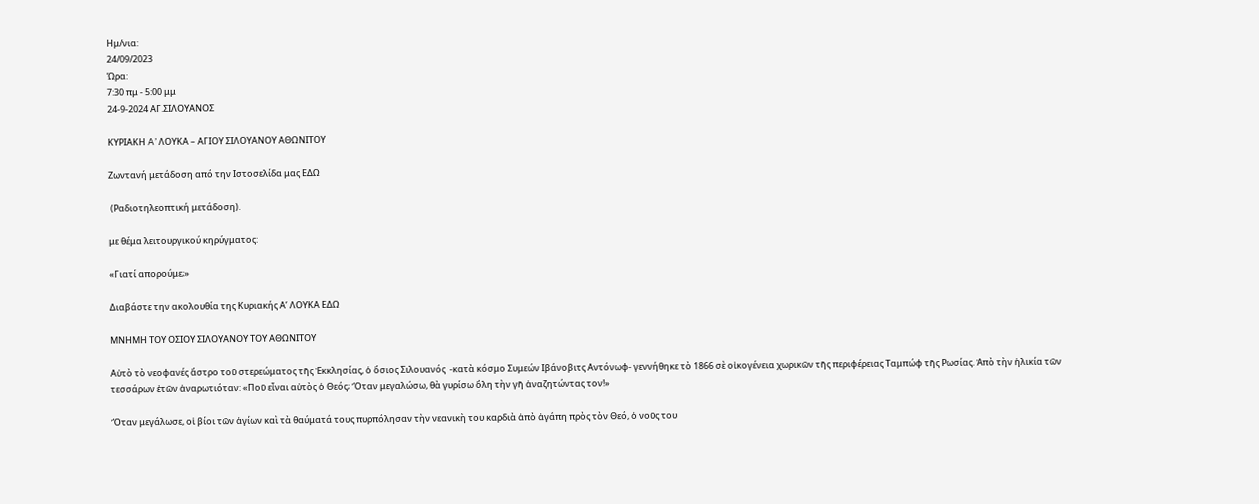Ημ/νια:
24/09/2023
Ώρα:
7:30 πμ - 5:00 μμ
24-9-2024 ΑΓ.ΣΙΛΟΥΑΝΟΣ

ΚΥΡΙΑΚΗ A’ ΛΟΥΚΑ – ΑΓΙΟΥ ΣΙΛΟΥΑΝΟΥ ΑΘΩΝΙΤΟΥ

Ζωντανή μετάδοση από την Ιστοσελίδα μας ΕΔΩ

 (Ραδιοτηλεοπτική μετάδοση).

με θέμα λειτουργικού κηρύγματος:

«Γιατί απορούμε;»

Διαβάστε την ακολουθία της Κυριακής Α’ ΛΟΥΚΑ ΕΔΩ

ΜΝΗΜΗ ΤΟΥ ΟΣΙΟΥ ΣΙΛΟΥΑΝΟΥ ΤΟΥ ΑΘΩΝΙΤΟΥ

Αὐτὸ τὸ νεοφανές ἄστρο τοῦ στερεώματος τῆς Ἐκκλησίας, ὁ ὅσιος Σιλουανός  -κατὰ κόσμο Συμεών Ιβάνοβιτς Αντόνωφ- γεννήθηκε τὸ 1866 σὲ οἰκογένεια χωρικῶν τῆς περιφέρειας Ταμπώφ τῆς Ρωσίας. Ἀπὸ τὴν ἡλικία τῶν τεσσάρων ἐτῶν ἀναρωτιόταν: «Ποῦ εἶναι αὐτὸς ὁ Θεός; Ὅταν μεγαλώσω, θὰ γυρίσω ὅλη τὴν γῆ ἀναζητώντας τον!»

Ὅταν μεγάλωσε, οἱ βίοι τῶν ἁγίων καὶ τὰ θαύματά τους πυρπόλησαν τὴν νεανικὴ του καρδιὰ ἀπὸ ἀγάπη πρὸς τὸν Θεό, ὁ νοῦς του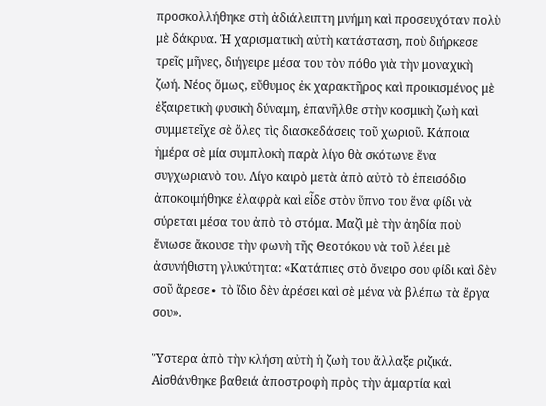προσκολλήθηκε στὴ ἀδιάλειπτη μνήμη καὶ προσευχόταν πολὺ μὲ δάκρυα. Ἡ χαρισματικὴ αὐτὴ κατάσταση, ποὺ διήρκεσε τρεῖς μῆνες, διήγειρε μέσα του τὸν πόθο γιὰ τὴν μοναχικὴ ζωή. Νέος ὅμως, εὔθυμος ἐκ χαρακτῆρος καὶ προικισμένος μὲ ἐξαιρετικὴ φυσικὴ δύναμη, ἐπανῆλθε στὴν κοσμικὴ ζωὴ καὶ συμμετεῖχε σὲ ὅλες τὶς διασκεδάσεις τοῦ χωριοῦ. Κάποια ἡμέρα σὲ μία συμπλοκὴ παρὰ λίγο θὰ σκότωνε ἕνα συγχωριανὸ του. Λίγο καιρὸ μετὰ ἀπὸ αὐτὸ τὸ ἐπεισόδιο ἀποκοιμήθηκε ἐλαφρὰ καὶ εἶδε στὸν ὕπνο του ἕνα φίδι νὰ σύρεται μέσα του ἀπὸ τὸ στόμα. Μαζὶ μὲ τὴν ἀηδία ποὺ ἔνιωσε ἄκουσε τὴν φωνὴ τῆς Θεοτόκου νὰ τοῦ λέει μὲ ἀσυνήθιστη γλυκύτητα: «Κατάπιες στὸ ὄνειρο σου φίδι καὶ δὲν σοῦ ἄρεσε∙ τὸ ἴδιο δὲν ἀρέσει καὶ σὲ μένα νὰ βλέπω τὰ ἔργα σου».

Ὕστερα ἀπὸ τὴν κλήση αὐτὴ ἡ ζωὴ του ἄλλαξε ριζικά. Αἰσθάνθηκε βαθειά ἀποστροφὴ πρὸς τὴν ἁμαρτία καὶ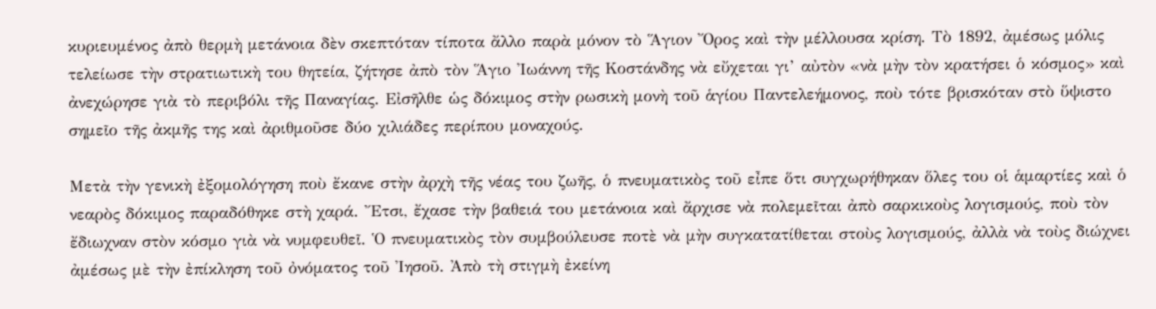κυριευμένος ἀπὸ θερμὴ μετάνοια δὲν σκεπτόταν τίποτα ἄλλο παρὰ μόνον τὸ Ἅγιον Ὄρος καὶ τὴν μέλλουσα κρίση. Τὸ 1892, ἀμέσως μόλις τελείωσε τὴν στρατιωτικὴ του θητεία, ζήτησε ἀπὸ τὸν Ἅγιο Ἰωάννη τῆς Κοστάνδης νὰ εὔχεται γι’ αὐτὸν «νὰ μὴν τὸν κρατήσει ὁ κόσμος» καὶ ἀνεχώρησε γιὰ τὸ περιβόλι τῆς Παναγίας. Εἰσῆλθε ὡς δόκιμος στὴν ρωσικὴ μονὴ τοῦ ἁγίου Παντελεήμονος, ποὺ τότε βρισκόταν στὸ ὕψιστο σημεῖο τῆς ἀκμῆς της καὶ ἀριθμοῦσε δύο χιλιάδες περίπου μοναχούς.

Μετὰ τὴν γενικὴ ἐξομολόγηση ποὺ ἔκανε στὴν ἀρχὴ τῆς νέας του ζωῆς, ὁ πνευματικὸς τοῦ εἶπε ὅτι συγχωρήθηκαν ὅλες του οἱ ἁμαρτίες καὶ ὁ νεαρὸς δόκιμος παραδόθηκε στὴ χαρά. Ἔτσι, ἔχασε τὴν βαθειά του μετάνοια καὶ ἄρχισε νὰ πολεμεῖται ἀπὸ σαρκικοὺς λογισμούς, ποὺ τὸν ἔδιωχναν στὸν κόσμο γιὰ νὰ νυμφευθεῖ. Ὁ πνευματικὸς τὸν συμβούλευσε ποτὲ νὰ μὴν συγκατατίθεται στοὺς λογισμούς, ἀλλὰ νὰ τοὺς διώχνει ἀμέσως μὲ τὴν ἐπίκληση τοῦ ὀνόματος τοῦ Ἰησοῦ. Ἀπὸ τὴ στιγμὴ ἐκείνη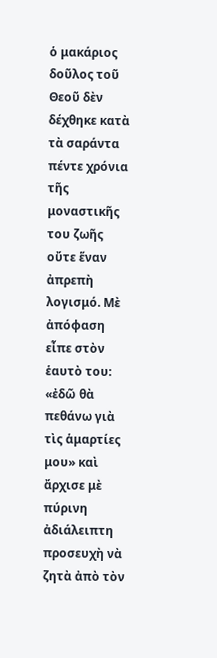ὁ μακάριος δοῦλος τοῦ Θεοῦ δὲν δέχθηκε κατὰ τὰ σαράντα πέντε χρόνια τῆς μοναστικῆς του ζωῆς οὔτε ἕναν ἀπρεπὴ λογισμό. Μὲ ἀπόφαση εἶπε στὸν ἑαυτὸ του: «ἐδῶ θὰ πεθάνω γιὰ τὶς ἁμαρτίες μου» καὶ ἄρχισε μὲ πύρινη ἀδιάλειπτη προσευχὴ νὰ ζητὰ ἀπὸ τὸν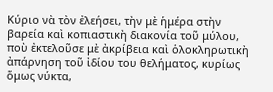Κύριο νὰ τὸν ἐλεήσει, τὴν μὲ ἡμέρα στὴν βαρεία καὶ κοπιαστικὴ διακονία τοῦ μύλου, ποὺ ἐκτελοῦσε μὲ ἀκρίβεια καὶ ὁλοκληρωτικὴ ἀπάρνηση τοῦ ἰδίου του θελήματος, κυρίως ὅμως νύκτα,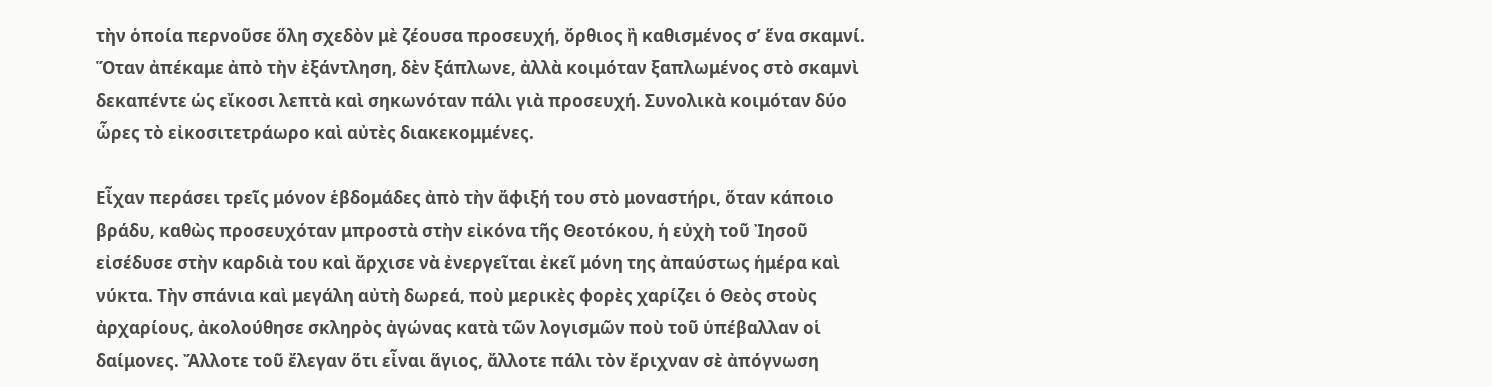τὴν ὁποία περνοῦσε ὅλη σχεδὸν μὲ ζέουσα προσευχή, ὄρθιος ἢ καθισμένος σ’ ἕνα σκαμνί. Ὅταν ἀπέκαμε ἀπὸ τὴν ἐξάντληση, δὲν ξάπλωνε, ἀλλὰ κοιμόταν ξαπλωμένος στὸ σκαμνὶ δεκαπέντε ὡς εἴκοσι λεπτὰ καὶ σηκωνόταν πάλι γιὰ προσευχή. Συνολικὰ κοιμόταν δύο ὧρες τὸ εἰκοσιτετράωρο καὶ αὐτὲς διακεκομμένες.

Εἶχαν περάσει τρεῖς μόνον ἑβδομάδες ἀπὸ τὴν ἄφιξή του στὸ μοναστήρι, ὅταν κάποιο βράδυ, καθὼς προσευχόταν μπροστὰ στὴν εἰκόνα τῆς Θεοτόκου, ἡ εὐχὴ τοῦ Ἰησοῦ εἰσέδυσε στὴν καρδιὰ του καὶ ἄρχισε νὰ ἐνεργεῖται ἐκεῖ μόνη της ἀπαύστως ἡμέρα καὶ νύκτα. Τὴν σπάνια καὶ μεγάλη αὐτὴ δωρεά, ποὺ μερικὲς φορὲς χαρίζει ὁ Θεὸς στοὺς ἀρχαρίους, ἀκολούθησε σκληρὸς ἀγώνας κατὰ τῶν λογισμῶν ποὺ τοῦ ὑπέβαλλαν οἱ δαίμονες. Ἄλλοτε τοῦ ἔλεγαν ὅτι εἶναι ἅγιος, ἄλλοτε πάλι τὸν ἔριχναν σὲ ἀπόγνωση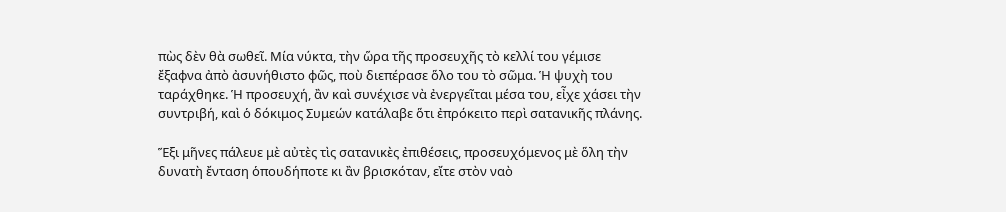πὼς δὲν θὰ σωθεῖ. Μία νύκτα, τὴν ὥρα τῆς προσευχῆς τὸ κελλί του γέμισε ἔξαφνα ἀπὸ ἀσυνήθιστο φῶς, ποὺ διεπέρασε ὅλο του τὸ σῶμα. Ἡ ψυχὴ του ταράχθηκε. Ἡ προσευχή, ἂν καὶ συνέχισε νὰ ἐνεργεῖται μέσα του, εἶχε χάσει τὴν συντριβή, καὶ ὁ δόκιμος Συμεών κατάλαβε ὅτι ἐπρόκειτο περὶ σατανικῆς πλάνης.

Ἕξι μῆνες πάλευε μὲ αὐτὲς τὶς σατανικὲς ἐπιθέσεις, προσευχόμενος μὲ ὅλη τὴν δυνατὴ ἔνταση ὁπουδήποτε κι ἂν βρισκόταν, εἴτε στὸν ναὸ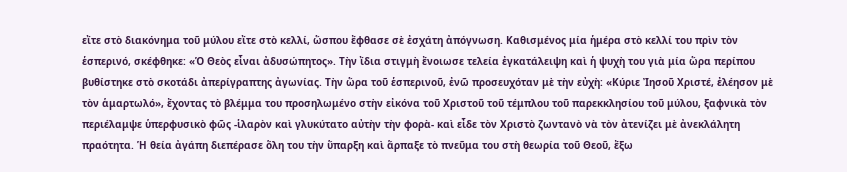εἴτε στὸ διακόνημα τοῦ μύλου εἴτε στὸ κελλί, ὥσπου ἔφθασε σὲ ἐσχάτη ἀπόγνωση. Καθισμένος μία ἡμέρα στὸ κελλί του πρὶν τὸν ἑσπερινό, σκέφθηκε: «Ὁ Θεὸς εἶναι ἀδυσώπητος». Τὴν ἴδια στιγμὴ ἔνοιωσε τελεία ἐγκατάλειψη καὶ ἡ ψυχὴ του γιὰ μία ὥρα περίπου βυθίστηκε στὸ σκοτάδι ἀπερίγραπτης ἀγωνίας. Τὴν ὥρα τοῦ ἑσπερινοῦ, ἐνῶ προσευχόταν μὲ τὴν εὐχὴ: «Κύριε Ἰησοῦ Χριστέ, ἐλέησον μὲ τὸν ἁμαρτωλό», ἔχοντας τὸ βλέμμα του προσηλωμένο στὴν εἰκόνα τοῦ Χριστοῦ τοῦ τέμπλου τοῦ παρεκκλησίου τοῦ μύλου, ξαφνικὰ τὸν περιέλαμψε ὑπερφυσικὸ φῶς -ἱλαρὸν καὶ γλυκύτατο αὐτὴν τὴν φορὰ- καὶ εἶδε τὸν Χριστὸ ζωντανὸ νὰ τὸν ἀτενίζει μὲ ἀνεκλάλητη πραότητα. Ἡ θεία ἀγάπη διεπέρασε ὅλη του τὴν ὕπαρξη καὶ ἅρπαξε τὸ πνεῦμα του στὴ θεωρία τοῦ Θεοῦ, ἔξω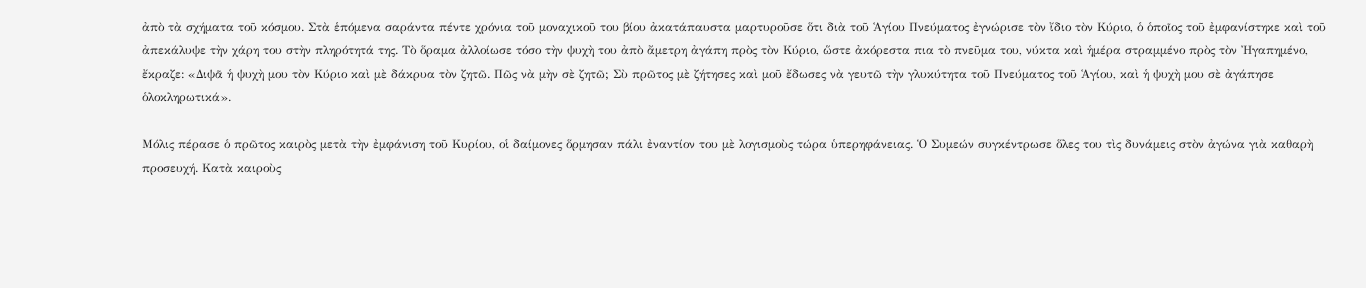ἀπὸ τὰ σχήματα τοῦ κόσμου. Στὰ ἑπόμενα σαράντα πέντε χρόνια τοῦ μοναχικοῦ του βίου ἀκατάπαυστα μαρτυροῦσε ὅτι διὰ τοῦ Ἁγίου Πνεύματος ἐγνώρισε τὸν ἴδιο τὸν Κύριο, ὁ ὁποῖος τοῦ ἐμφανίστηκε καὶ τοῦ ἀπεκάλυψε τὴν χάρη του στὴν πληρότητά της. Τὸ ὅραμα ἀλλοίωσε τόσο τὴν ψυχὴ του ἀπὸ ἄμετρη ἀγάπη πρὸς τὸν Κύριο, ὥστε ἀκόρεστα πια τὸ πνεῦμα του, νύκτα καὶ ἡμέρα στραμμένο πρὸς τὸν Ἠγαπημένο, ἔκραζε: «Διψᾶ ἡ ψυχὴ μου τὸν Κύριο καὶ μὲ δάκρυα τὸν ζητῶ. Πῶς νὰ μὴν σὲ ζητῶ; Σὺ πρῶτος μὲ ζήτησες καὶ μοῦ ἔδωσες νὰ γευτῶ τὴν γλυκύτητα τοῦ Πνεύματος τοῦ Ἁγίου, καὶ ἡ ψυχὴ μου σὲ ἀγάπησε ὁλοκληρωτικά».

Μόλις πέρασε ὁ πρῶτος καιρὸς μετὰ τὴν ἐμφάνιση τοῦ Κυρίου, οἱ δαίμονες ὅρμησαν πάλι ἐναντίον του μὲ λογισμοὺς τώρα ὑπερηφάνειας. Ὁ Συμεών συγκέντρωσε ὅλες του τὶς δυνάμεις στὸν ἀγώνα γιὰ καθαρὴ προσευχή. Κατὰ καιροὺς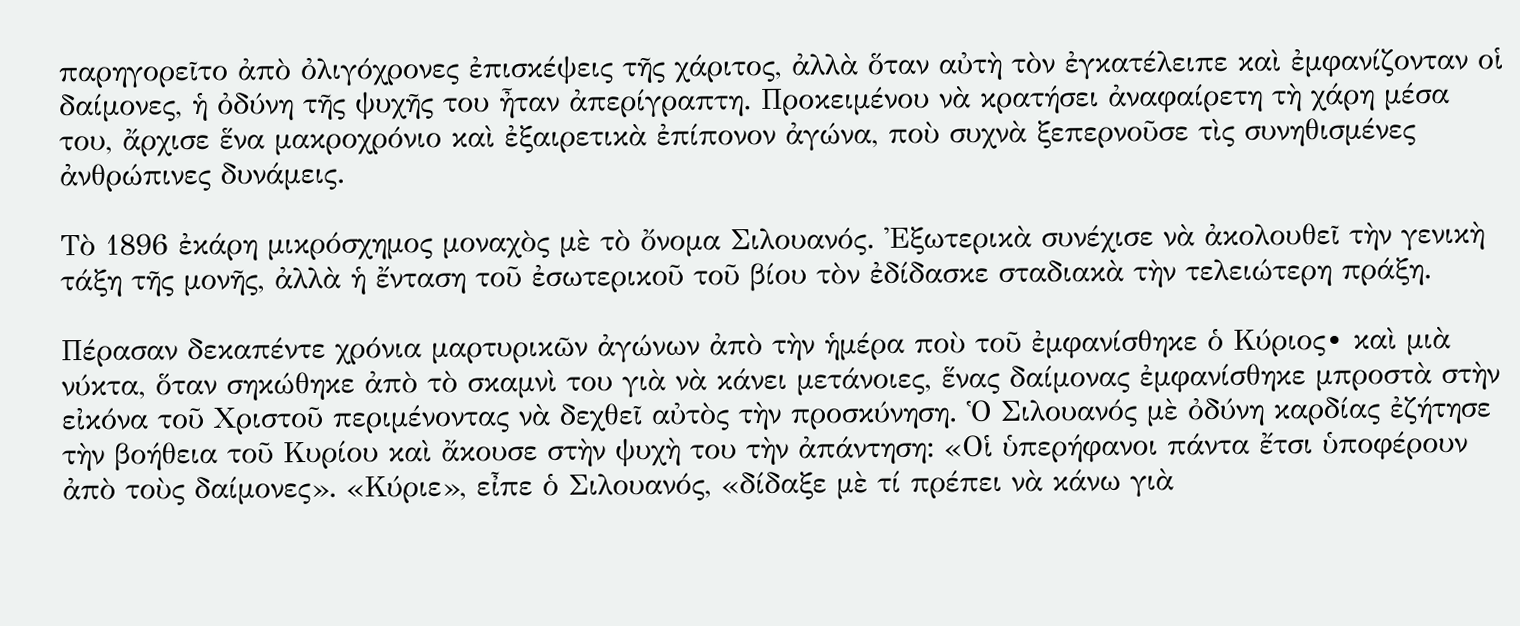παρηγορεῖτο ἀπὸ ὀλιγόχρονες ἐπισκέψεις τῆς χάριτος, ἀλλὰ ὅταν αὐτὴ τὸν ἐγκατέλειπε καὶ ἐμφανίζονταν οἱ δαίμονες, ἡ ὀδύνη τῆς ψυχῆς του ἦταν ἀπερίγραπτη. Προκειμένου νὰ κρατήσει ἀναφαίρετη τὴ χάρη μέσα του, ἄρχισε ἕνα μακροχρόνιο καὶ ἐξαιρετικὰ ἐπίπονον ἀγώνα, ποὺ συχνὰ ξεπερνοῦσε τὶς συνηθισμένες ἀνθρώπινες δυνάμεις.

Τὸ 1896 ἐκάρη μικρόσχημος μοναχὸς μὲ τὸ ὄνομα Σιλουανός. Ἐξωτερικὰ συνέχισε νὰ ἀκολουθεῖ τὴν γενικὴ τάξη τῆς μονῆς, ἀλλὰ ἡ ἔνταση τοῦ ἐσωτερικοῦ τοῦ βίου τὸν ἐδίδασκε σταδιακὰ τὴν τελειώτερη πράξη.

Πέρασαν δεκαπέντε χρόνια μαρτυρικῶν ἀγώνων ἀπὸ τὴν ἡμέρα ποὺ τοῦ ἐμφανίσθηκε ὁ Κύριος∙ καὶ μιὰ νύκτα, ὅταν σηκώθηκε ἀπὸ τὸ σκαμνὶ του γιὰ νὰ κάνει μετάνοιες, ἕνας δαίμονας ἐμφανίσθηκε μπροστὰ στὴν εἰκόνα τοῦ Χριστοῦ περιμένοντας νὰ δεχθεῖ αὐτὸς τὴν προσκύνηση. Ὁ Σιλουανός μὲ ὀδύνη καρδίας ἐζήτησε τὴν βοήθεια τοῦ Κυρίου καὶ ἄκουσε στὴν ψυχὴ του τὴν ἀπάντηση: «Οἱ ὑπερήφανοι πάντα ἔτσι ὑποφέρουν ἀπὸ τοὺς δαίμονες». «Κύριε», εἶπε ὁ Σιλουανός, «δίδαξε μὲ τί πρέπει νὰ κάνω γιὰ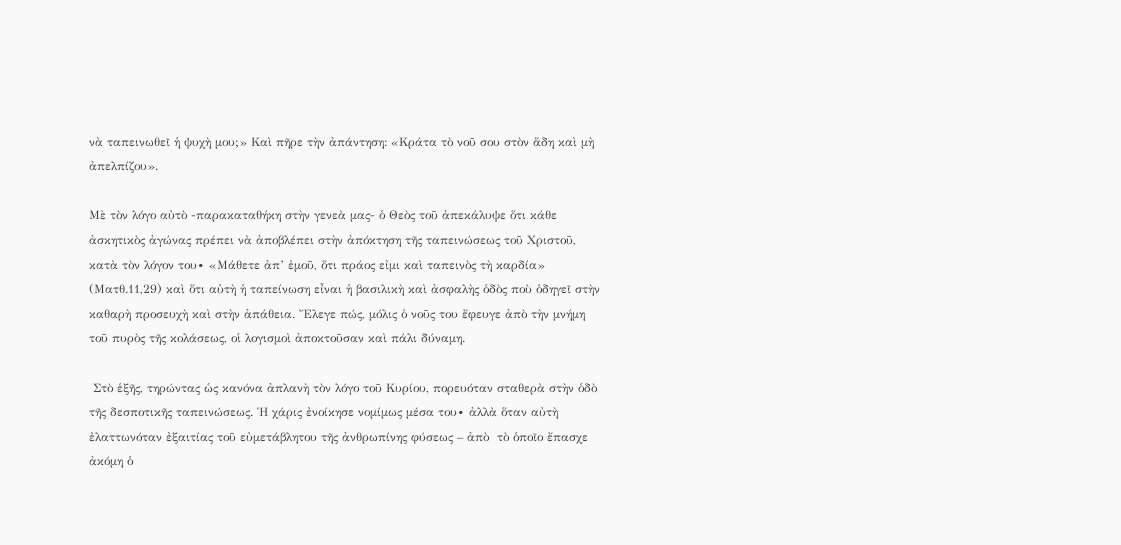νὰ ταπεινωθεῖ ἡ ψυχὴ μου;» Καὶ πῆρε τὴν ἀπάντηση: «Κράτα τὸ νοῦ σου στὸν ἅδη καὶ μὴ ἀπελπίζου».

Μὲ τὸν λόγο αὐτὸ -παρακαταθήκη στὴν γενεὰ μας- ὁ Θεὸς τοῦ ἀπεκάλυψε ὅτι κάθε ἀσκητικὸς ἀγώνας πρέπει νὰ ἀποβλέπει στὴν ἀπόκτηση τῆς ταπεινώσεως τοῦ Χριστοῦ, κατὰ τὸν λόγον του∙ «Μάθετε ἀπ’ ἐμοῦ, ὅτι πράος εἰμι καὶ ταπεινὸς τὴ καρδία» (Ματθ.11,29) καὶ ὅτι αὐτὴ ἡ ταπείνωση εἶναι ἡ βασιλικὴ καὶ ἀσφαλὴς ὁδὸς ποὺ ὁδηγεῖ στὴν καθαρὴ προσευχὴ καὶ στὴν ἀπάθεια. Ἔλεγε πώς, μόλις ὁ νοῦς του ἔφευγε ἀπὸ τὴν μνήμη τοῦ πυρὸς τῆς κολάσεως, οἱ λογισμοὶ ἀποκτοῦσαν καὶ πάλι δύναμη.

 Στὸ ἑξῆς, τηρώντας ὡς κανόνα ἀπλανὴ τὸν λόγο τοῦ Κυρίου, πορευόταν σταθερὰ στὴν ὁδὸ τῆς δεσποτικῆς ταπεινώσεως. Ἡ χάρις ἐνοίκησε νομίμως μέσα του∙ ἀλλὰ ὅταν αὐτὴ ἐλαττωνόταν ἐξαιτίας τοῦ εὐμετάβλητου τῆς ἀνθρωπίνης φύσεως – ἀπὸ  τὸ ὁποῖο ἔπασχε ἀκόμη ὁ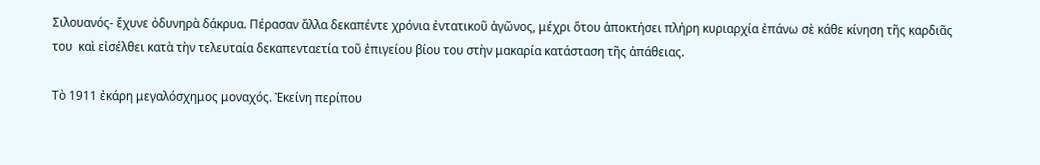Σιλουανός- ἔχυνε ὀδυνηρὰ δάκρυα. Πέρασαν ἄλλα δεκαπέντε χρόνια ἐντατικοῦ ἀγῶνος, μέχρι ὅτου ἀποκτήσει πλήρη κυριαρχία ἐπάνω σὲ κάθε κίνηση τῆς καρδιᾶς του  καὶ εἰσέλθει κατὰ τὴν τελευταία δεκαπενταετία τοῦ ἐπιγείου βίου του στὴν μακαρία κατάσταση τῆς ἀπάθειας.

Τὸ 1911 ἐκάρη μεγαλόσχημος μοναχός. Ἐκείνη περίπου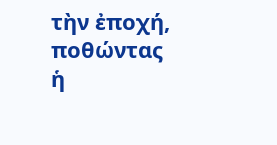τὴν ἐποχή, ποθώντας ἡ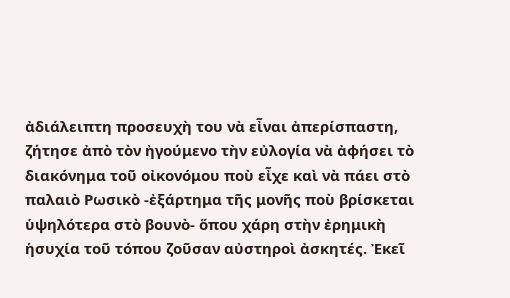ἀδιάλειπτη προσευχὴ του νὰ εἶναι ἀπερίσπαστη, ζήτησε ἀπὸ τὸν ἠγούμενο τὴν εὐλογία νὰ ἀφήσει τὸ διακόνημα τοῦ οἰκονόμου ποὺ εἶχε καὶ νὰ πάει στὸ παλαιὸ Ρωσικὸ -ἐξάρτημα τῆς μονῆς ποὺ βρίσκεται ὑψηλότερα στὸ βουνὸ- ὅπου χάρη στὴν ἐρημικὴ ἡσυχία τοῦ τόπου ζοῦσαν αὐστηροὶ ἀσκητές. Ἐκεῖ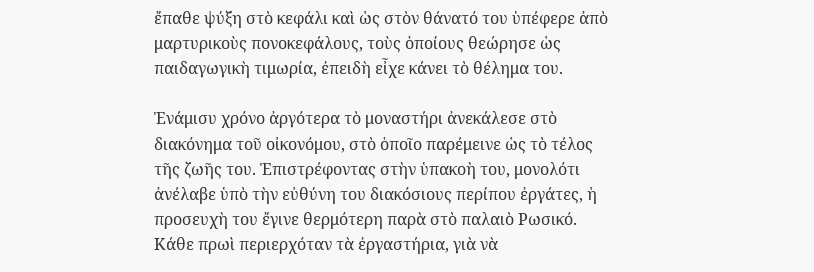ἔπαθε ψύξη στὸ κεφάλι καὶ ὡς στὸν θάνατό του ὑπέφερε ἀπὸ μαρτυρικοὺς πονοκεφάλους, τοὺς ὁποίους θεώρησε ὡς παιδαγωγικὴ τιμωρία, ἐπειδὴ εἶχε κάνει τὸ θέλημα του.

Ἐνάμισυ χρόνο ἀργότερα τὸ μοναστήρι ἀνεκάλεσε στὸ διακόνημα τοῦ οἰκονόμου, στὸ ὁποῖο παρέμεινε ὡς τὸ τέλος τῆς ζωῆς του. Ἐπιστρέφοντας στὴν ὑπακοὴ του, μονολότι ἀνέλαβε ὑπὸ τὴν εὐθύνη του διακόσιους περίπου ἐργάτες, ἡ προσευχὴ του ἔγινε θερμότερη παρὰ στὸ παλαιὸ Ρωσικό. Κάθε πρωὶ περιερχόταν τὰ ἐργαστήρια, γιὰ νὰ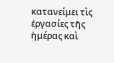κατανείμει τὶς ἐργασίες τῆς ἡμέρας καὶ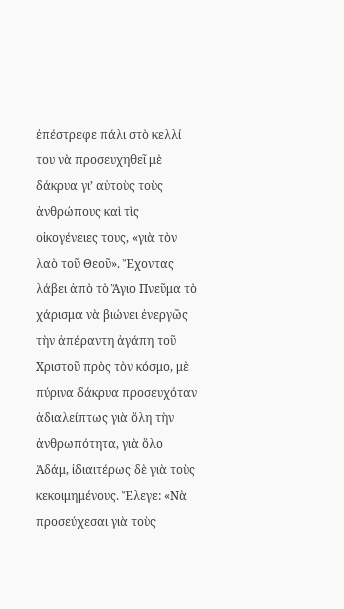ἐπέστρεφε πάλι στὸ κελλί του νὰ προσευχηθεῖ μὲ δάκρυα γι’ αὐτοὺς τοὺς ἀνθρώπους καὶ τὶς οἰκογένειες τους, «γιὰ τὸν λαὸ τοῦ Θεοῦ». Ἔχοντας λάβει ἀπὸ τὸ Ἅγιο Πνεῦμα τὸ χάρισμα νὰ βιώνει ἐνεργῶς τὴν ἀπέραντη ἀγάπη τοῦ Χριστοῦ πρὸς τὸν κόσμο, μὲ πύρινα δάκρυα προσευχόταν ἀδιαλείπτως γιὰ ὅλη τὴν ἀνθρωπότητα, γιὰ ὅλο Ἀδάμ, ἰδιαιτέρως δὲ γιὰ τοὺς κεκοιμημένους. Ἔλεγε: «Νὰ προσεύχεσαι γιὰ τοὺς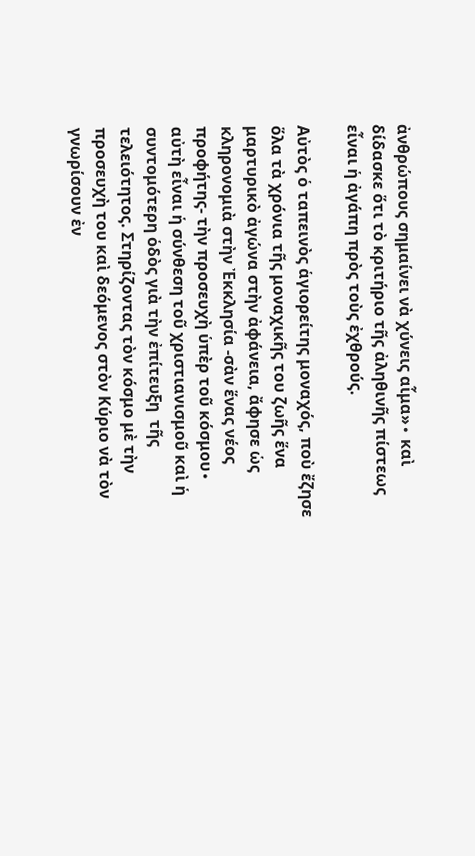ἀνθρώπους σημαίνει νὰ χύνεις αἷμα»∙ καὶ δίδασκε ὅτι τὸ κριτήριο τῆς ἀληθινῆς πίστεως εἶναι ἡ ἀγάπη πρὸς τοὺς ἐχθρούς.

Αὐτὸς ὁ ταπεινὸς ἁγιορείτης μοναχός, ποὺ ἔζησε ὅλα τὰ χρόνια τῆς μοναχικῆς του ζωῆς ἕνα μαρτυρικὸ ἀγώνα στὴν ἀφάνεια, ἄφησε ὡς κληρονομιὰ στὴν Ἐκκλησία -σὰν ἕνας νέος προφήτης- τὴν προσευχὴ ὑπὲρ τοῦ κόσμου∙ αὐτὴ εἶναι ἡ σύνθεση τοῦ χριστιανισμοῦ καὶ ἡ συντομότερη ὁδὸς γιὰ τὴν ἐπίτευξη  τῆς τελειότητος. Στηρίζοντας τὸν κόσμο μὲ τὴν προσευχὴ του καὶ δεόμενος στὸν Κύριο νὰ τὸν γνωρίσουν ἐν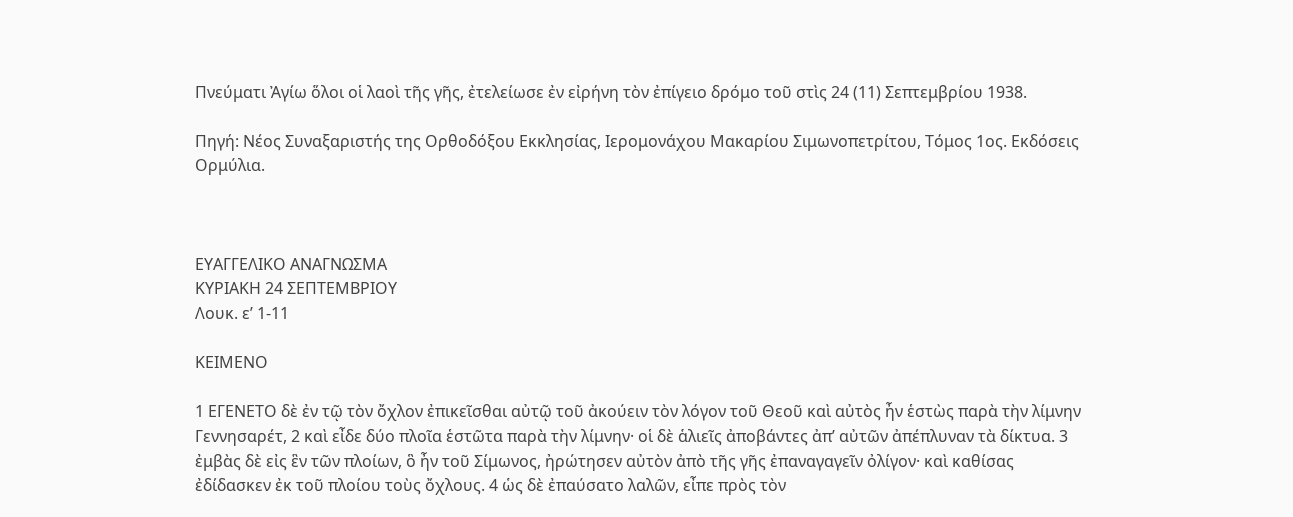Πνεύματι Ἀγίω ὅλοι οἱ λαοὶ τῆς γῆς, ἐτελείωσε ἐν εἰρήνη τὸν ἐπίγειο δρόμο τοῦ στὶς 24 (11) Σεπτεμβρίου 1938.

Πηγή: Νέος Συναξαριστής της Ορθοδόξου Εκκλησίας, Ιερομονάχου Μακαρίου Σιμωνοπετρίτου, Τόμος 1ος. Εκδόσεις Ορμύλια.



ΕΥΑΓΓΕΛΙΚΟ ΑΝΑΓΝΩΣΜΑ
ΚΥΡΙΑΚΗ 24 ΣΕΠΤΕΜΒΡΙΟΥ
Λουκ. ε’ 1-11

ΚΕΙΜΕΝΟ

1 ΕΓΕΝΕΤΟ δὲ ἐν τῷ τὸν ὄχλον ἐπικεῖσθαι αὐτῷ τοῦ ἀκούειν τὸν λόγον τοῦ Θεοῦ καὶ αὐτὸς ἦν ἑστὼς παρὰ τὴν λίμνην Γεννησαρέτ, 2 καὶ εἶδε δύο πλοῖα ἑστῶτα παρὰ τὴν λίμνην· οἱ δὲ ἁλιεῖς ἀποβάντες ἀπ’ αὐτῶν ἀπέπλυναν τὰ δίκτυα. 3 ἐμβὰς δὲ εἰς ἓν τῶν πλοίων, ὃ ἦν τοῦ Σίμωνος, ἠρώτησεν αὐτὸν ἀπὸ τῆς γῆς ἐπαναγαγεῖν ὀλίγον· καὶ καθίσας ἐδίδασκεν ἐκ τοῦ πλοίου τοὺς ὄχλους. 4 ὡς δὲ ἐπαύσατο λαλῶν, εἶπε πρὸς τὸν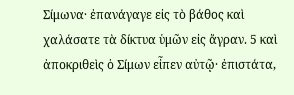Σίμωνα· ἐπανάγαγε εἰς τὸ βάθος καὶ χαλάσατε τὰ δίκτυα ὑμῶν εἰς ἄγραν. 5 καὶ ἀποκριθεὶς ὁ Σίμων εἶπεν αὐτῷ· ἐπιστάτα,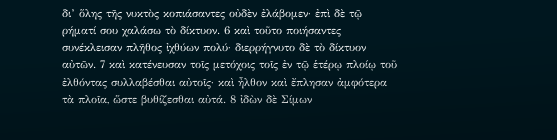δι’ ὅλης τῆς νυκτὸς κοπιάσαντες οὐδὲν ἐλάβομεν· ἐπὶ δὲ τῷ ρήματί σου χαλάσω τὸ δίκτυον. 6 καὶ τοῦτο ποιήσαντες συνέκλεισαν πλῆθος ἰχθύων πολύ· διερρήγνυτο δὲ τὸ δίκτυον αὐτῶν. 7 καὶ κατένευσαν τοῖς μετόχοις τοῖς ἐν τῷ ἑτέρῳ πλοίῳ τοῦ ἐλθόντας συλλαβέσθαι αὐτοῖς· καὶ ἦλθον καὶ ἔπλησαν ἀμφότερα τὰ πλοῖα, ὥστε βυθίζεσθαι αὐτά. 8 ἰδὼν δὲ Σίμων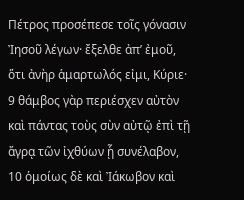Πέτρος προσέπεσε τοῖς γόνασιν Ἰησοῦ λέγων· ἔξελθε ἀπ’ ἐμοῦ, ὅτι ἀνὴρ ἁμαρτωλός εἰμι, Κύριε· 9 θάμβος γὰρ περιέσχεν αὐτὸν καὶ πάντας τοὺς σὺν αὐτῷ ἐπὶ τῇ ἄγρᾳ τῶν ἰχθύων ᾗ συνέλαβον, 10 ὁμοίως δὲ καὶ Ἰάκωβον καὶ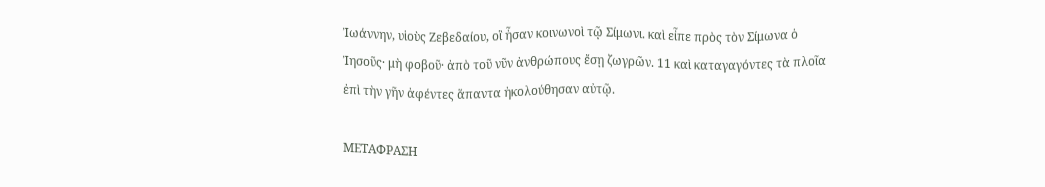Ἰωάννην, υἱοὺς Ζεβεδαίου, οἳ ἦσαν κοινωνοὶ τῷ Σίμωνι. καὶ εἶπε πρὸς τὸν Σίμωνα ὁ Ἰησοῦς· μὴ φοβοῦ· ἀπὸ τοῦ νῦν ἀνθρώπους ἔσῃ ζωγρῶν. 11 καὶ καταγαγόντες τὰ πλοῖα ἐπὶ τὴν γῆν ἀφέντες ἅπαντα ἠκολούθησαν αὐτῷ.

ΜΕΤΑΦΡΑΣΗ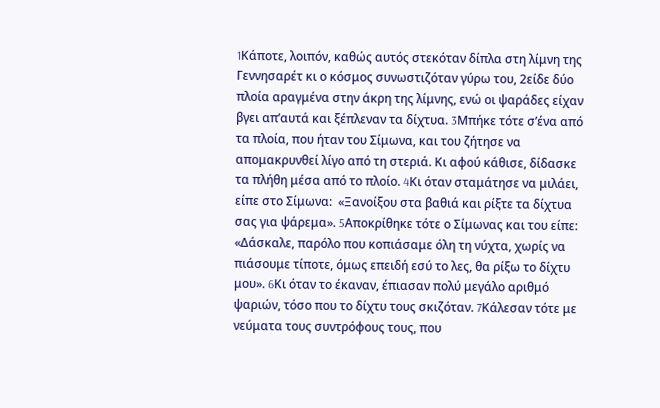1Kάποτε, λοιπόν, καθώς αυτός στεκόταν δίπλα στη λίμνη της Γεννησαρέτ κι ο κόσμος συνωστιζόταν γύρω του, 2είδε δύο πλοία αραγμένα στην άκρη της λίμνης, ενώ οι ψαράδες είχαν βγει απ’αυτά και ξέπλεναν τα δίχτυα. 3Mπήκε τότε σ’ένα από τα πλοία, που ήταν του Σίμωνα, και του ζήτησε να απομακρυνθεί λίγο από τη στεριά. Kι αφού κάθισε, δίδασκε τα πλήθη μέσα από το πλοίο. 4Kι όταν σταμάτησε να μιλάει, είπε στο Σίμωνα:  «Ξανοίξου στα βαθιά και ρίξτε τα δίχτυα σας για ψάρεμα». 5Aποκρίθηκε τότε ο Σίμωνας και του είπε:  «Δάσκαλε, παρόλο που κοπιάσαμε όλη τη νύχτα, χωρίς να πιάσουμε τίποτε, όμως επειδή εσύ το λες, θα ρίξω το δίχτυ μου». 6Kι όταν το έκαναν, έπιασαν πολύ μεγάλο αριθμό ψαριών, τόσο που το δίχτυ τους σκιζόταν. 7Kάλεσαν τότε με νεύματα τους συντρόφους τους, που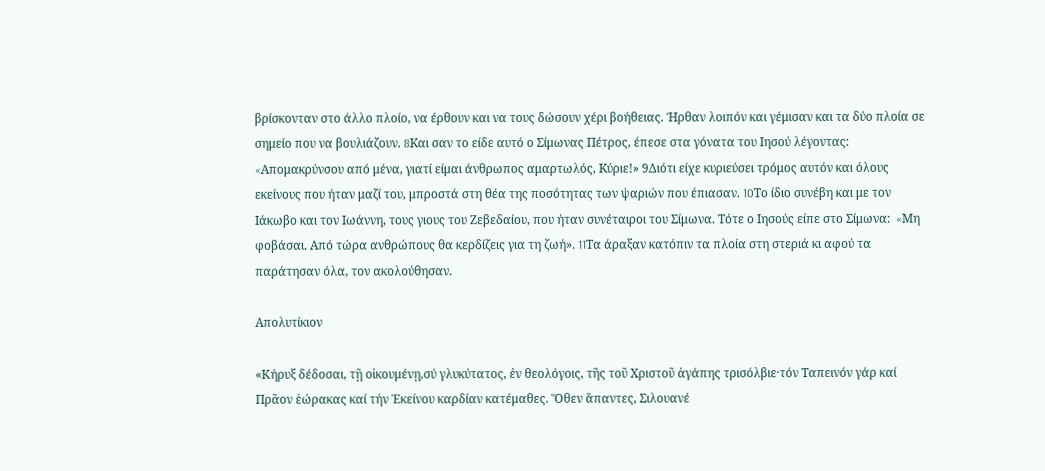βρίσκονταν στο άλλο πλοίο, να έρθουν και να τους δώσουν χέρι βοήθειας. Ήρθαν λοιπόν και γέμισαν και τα δύο πλοία σε σημείο που να βουλιάζουν. 8Kαι σαν το είδε αυτό ο Σίμωνας Πέτρος, έπεσε στα γόνατα του Iησού λέγοντας:  «Aπομακρύνσου από μένα, γιατί είμαι άνθρωπος αμαρτωλός, Kύριε!» 9Διότι είχε κυριεύσει τρόμος αυτόν και όλους εκείνους που ήταν μαζί του, μπροστά στη θέα της ποσότητας των ψαριών που έπιασαν. 10Tο ίδιο συνέβη και με τον Iάκωβο και τον Iωάννη, τους γιους του Zεβεδαίου, που ήταν συνέταιροι του Σίμωνα. Tότε ο Iησούς είπε στο Σίμωνα:  «Mη φοβάσαι. Aπό τώρα ανθρώπους θα κερδίζεις για τη ζωή». 11Tα άραξαν κατόπιν τα πλοία στη στεριά κι αφού τα παράτησαν όλα, τον ακολούθησαν.

Απολυτίκιον

«Κήρυξ δέδοσαι, τῇ οἰκουμένῃ,σύ γλυκύτατος, ἐν θεολόγοις, τῆς τοῦ Χριστοῦ ἀγάπης τρισόλβιε·τόν Ταπεινόν γάρ καί Πρᾶον ἑώρακας καί τήν Ἐκείνου καρδίαν κατέμαθες. Ὅθεν ἅπαντες, Σιλουανέ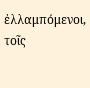ἐλλαμπόμενοι, τοῖς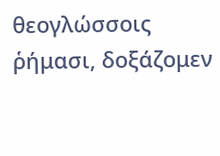θεογλώσσοις ῥήμασι, δοξάζομεν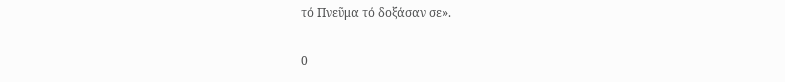τό Πνεῦμα τό δοξάσαν σε».

0